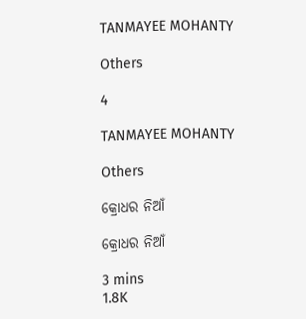TANMAYEE MOHANTY

Others

4

TANMAYEE MOHANTY

Others

କ୍ରୋଧର ନିଆଁ

କ୍ରୋଧର ନିଆଁ

3 mins
1.8K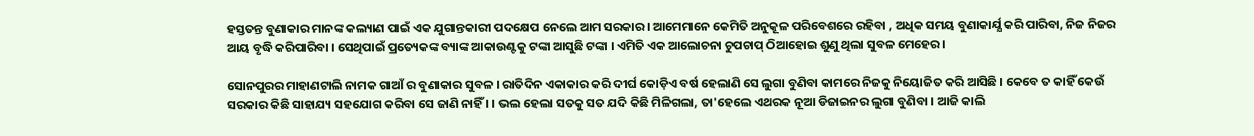ହସ୍ତତନ୍ତ ବୁଣାକାର ମାନଙ୍କ କଲ୍ୟାଣ ପାଇଁ ଏକ ଯୁଗାନ୍ତକାରୀ ପଦକ୍ଷେପ ନେଲେ ଆମ ସରକାର । ଆମେମାନେ କେମିତି ଅନୁକୂଳ ପରିବେଶରେ ରହିବା , ଅଧିକ ସମୟ ବୁଣାକାର୍ଯ୍ଯ କରି ପାରିବା, ନିଜ ନିଜର ଆୟ ବୃଦ୍ଧି କରିପାରିବା । ସେଥିପାଇଁ ପ୍ରତ୍ୟେକଙ୍କ ବ୍ୟାଙ୍କ ଆକାଉଣ୍ଟକୁ ଟଙ୍କା ଆସୁଛି ଟଙ୍କା । ଏମିତି ଏକ ଆଲୋଚନା ଚୁପଚାପ୍ ଠିଆହୋଇ ଶୁଣୁ ଥିଲା ସୁବଳ ମେହେର ।

ସୋନପୁରର ମାହାଣଟାଲି ନାମକ ଗାଆଁ ର ବୁଣାକାର ସୁବଳ । ରାତିଦିନ ଏକାକାର କରି ଦୀର୍ଘ କୋଡ଼ିଏ ବର୍ଷ ହେଲାଣି ସେ ଲୁଗା ବୁଣିବା କାମରେ ନିଜକୁ ନିୟୋଜିତ କରି ଆସିଛି । କେବେ ତ କାହିଁ କେଉଁ ସରକାର କିଛି ସାହାଯ୍ୟ ସହଯୋଗ କରିବା ସେ ଜାଣି ନାହିଁ । । ଭଲ ହେଲା ସତକୁ ସତ ଯଦି କିଛି ମିଳିଗଲା, ତା'ହେଲେ ଏଥରକ ନୂଆ ଡିଜାଇନର ଲୁଗା ବୁଣିବା । ଆଜି କାଲି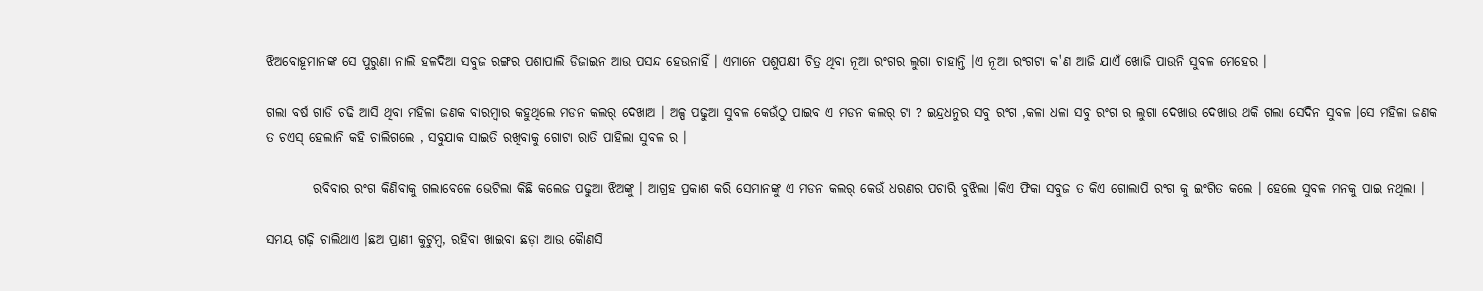ଝିଅବୋହୂମାନଙ୍କ ସେ ପୁରୁଣା ନାଲି ହଳଦିଆ ସବୁଜ ରଙ୍ଗର ପଶାପାଲି ଡିଜାଇନ ଆଉ ପସନ୍ଦ ହେଉନାହିଁ । ଏମାନେ ପଶୁପକ୍ଷୀ ଚିତ୍ର ଥିବା ନୂଆ ରଂଗର ଲୁଗା ଚାହାନ୍ତି ।ଏ ନୂଆ ରଂଗଟା କ'ଣ ଆଜି ଯାଏଁ ଖୋଜି ପାଉନି ସୁବଳ ମେହେର ।

ଗଲା ବର୍ଷ ଗାଡି ଚଢି ଆସି ଥିବା ମହିଳା ଜଣକ ବାରମ୍ବାର କହୁଥିଲେ ମଡନ କଲର୍ ଦେଖାଅ । ଅଳ୍ପ ପଢୁଆ ସୁବଳ କେଉଁଠୁ ପାଇବ ଏ ମଡନ କଲର୍ ଟା ? ଇନ୍ଦ୍ରଧନୁର ସବୁ ରଂଗ ,କଳା ଧଳା ସବୁ ରଂଗ ର ଲୁଗା ଦେଖାଉ ଦେଖାଉ ଥକି ଗଲା ସେଦିନ ସୁବଳ ।ସେ ମହିଳା ଜଣକ ତ ଚଏସ୍ ହେଲାନି କହି ଚାଲିଗଲେ , ସବୁଯାକ ସାଇତି ରଖିବାକୁ ଗୋଟା ରାତି ପାହିଲା ସୁବଳ ର ।

         ରବିବାର ରଂଗ କିଣିବାକୁ ଗଲାବେଳେ ଭେଟିଲା କିଛି କଲେଜ ପଢୁଆ ଝିଅଙ୍କୁ । ଆଗ୍ରହ ପ୍ରକାଶ କରି ସେମାନଙ୍କୁ ଏ ମଡନ କଲର୍ କେଉଁ ଧରଣର ପଚାରି ବୁଝିଲା ।କିଏ ଫିକା ସବୁଜ ତ କିଏ ଗୋଲାପି ରଂଗ କୁ ଇଂଗିତ କଲେ । ହେଲେ ସୁବଳ ମନକୁ ପାଇ ନଥିଲା ।

ସମୟ ଗଢ଼ି ଚାଲିଥାଏ ।ଛଅ ପ୍ରାଣୀ କୁଟୁମ୍ବ, ରହିବା ଖାଇବା ଛଡ଼ା ଆଉ କୋୖଣସି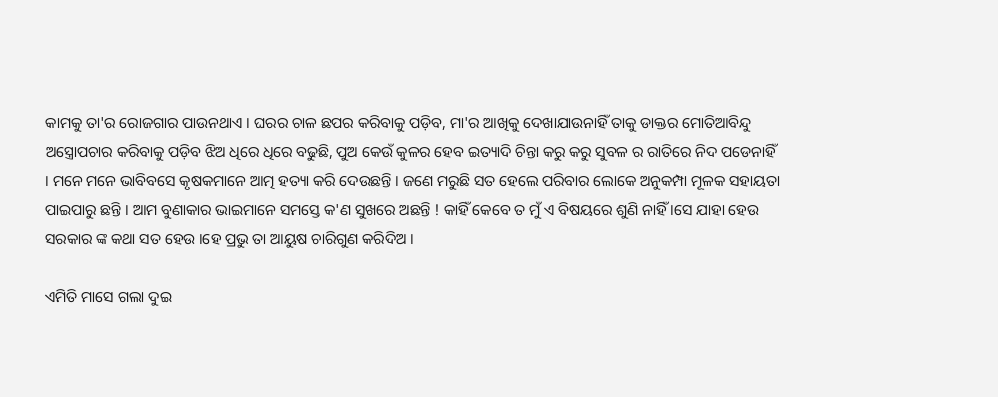କାମକୁ ତା'ର ରୋଜଗାର ପାଉନଥାଏ । ଘରର ଚାଳ ଛପର କରିବାକୁ ପଡ଼ିବ, ମା'ର ଆଖିକୁ ଦେଖାଯାଉନାହିଁ ତାକୁ ଡାକ୍ତର ମୋତିଆବିନ୍ଦୁ ଅସ୍ତ୍ରୋପଚାର କରିବାକୁ ପଡ଼ିବ ଝିଅ ଧିରେ ଧିରେ ବଢୁଛି, ପୁଅ କେଉଁ କୁଳର ହେବ ଇତ୍ୟାଦି ଚିନ୍ତା କରୁ କରୁ ସୁବଳ ର ରାତିରେ ନିଦ ପଡେନାହିଁ । ମନେ ମନେ ଭାବିବସେ କୃଷକମାନେ ଆତ୍ମ ହତ୍ୟା କରି ଦେଉଛନ୍ତି । ଜଣେ ମରୁଛି ସତ ହେଲେ ପରିବାର ଲୋକେ ଅନୁକମ୍ପା ମୂଳକ ସହାୟତା ପାଇପାରୁ ଛନ୍ତି । ଆମ ବୁଣାକାର ଭାଇମାନେ ସମସ୍ତେ କ'ଣ ସୁଖରେ ଅଛନ୍ତି ! କାହିଁ କେବେ ତ ମୁଁ ଏ ବିଷୟରେ ଶୁଣି ନାହିଁ ।ସେ ଯାହା ହେଉ ସରକାର ଙ୍କ କଥା ସତ ହେଉ ।ହେ ପ୍ରଭୁ ତା ଆୟୁଷ ଚାରିଗୁଣ କରିଦିଅ ।

ଏମିତି ମାସେ ଗଲା ଦୁଇ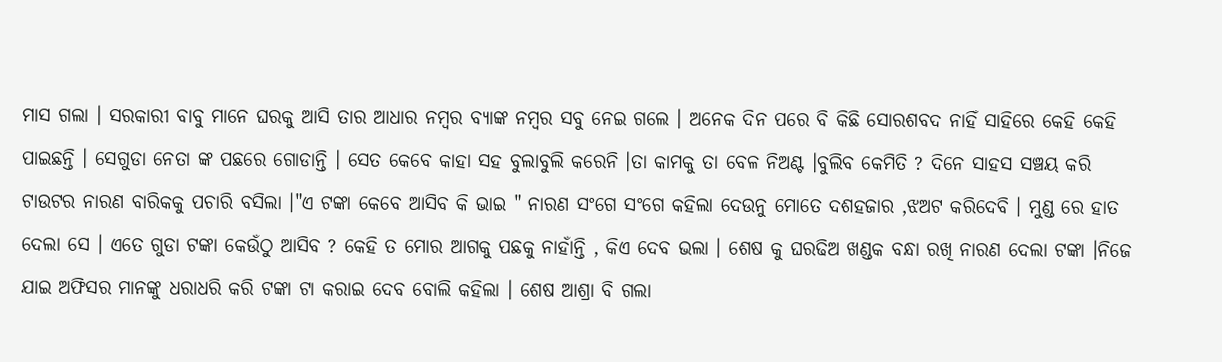ମାସ ଗଲା । ସରକାରୀ ବାବୁ ମାନେ ଘରକୁ ଆସି ତାର ଆଧାର ନମ୍ବର ବ୍ୟାଙ୍କ ନମ୍ବର ସବୁ ନେଇ ଗଲେ । ଅନେକ ଦିନ ପରେ ବି କିଛି ସୋରଶବଦ ନାହିଁ ସାହିରେ କେହି କେହି ପାଇଛନ୍ତି । ସେଗୁଡା ନେତା ଙ୍କ ପଛରେ ଗୋଡାନ୍ତି । ସେତ କେବେ କାହା ସହ ବୁଲାବୁଲି କରେନି ।ତା କାମକୁ ତା ବେଳ ନିଅଣ୍ଟ ।ବୁଲିବ କେମିତି ? ଦିନେ ସାହସ ସଞ୍ଚୟ କରି ଟାଉଟର ନାରଣ ବାରିକକୁ ପଚାରି ବସିଲା ।"ଏ ଟଙ୍କା କେବେ ଆସିବ କି ଭାଇ " ନାରଣ ସଂଗେ ସଂଗେ କହିଲା ଦେଉନୁ ମୋତେ ଦଶହଜାର ,ଝଅଟ କରିଦେବି । ମୁଣ୍ଡ ରେ ହାତ ଦେଲା ସେ । ଏତେ ଗୁଡା ଟଙ୍କା କେଉଁଠୁ ଆସିବ ? କେହି ତ ମୋର ଆଗକୁ ପଛକୁ ନାହାଁନ୍ତି , କିଏ ଦେବ ଭଲା । ଶେଷ କୁ ଘରଢିଅ ଖଣ୍ଡକ ବନ୍ଧା ରଖି ନାରଣ ଦେଲା ଟଙ୍କା ।ନିଜେ ଯାଇ ଅଫିସର ମାନଙ୍କୁ ଧରାଧରି କରି ଟଙ୍କା ଟା କରାଇ ଦେବ ବୋଲି କହିଲା । ଶେଷ ଆଶ୍ରା ବି ଗଲା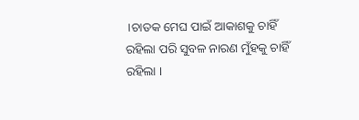।ଚାତକ ମେଘ ପାଇଁ ଆକାଶକୁ ଚାହିଁ ରହିଲା ପରି ସୁବଳ‌ ନାରଣ ମୁଁହକୁ ଚାହିଁ ରହିଲା ।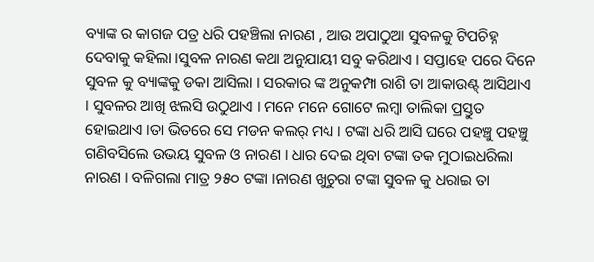ବ୍ୟାଙ୍କ ର କାଗଜ ପତ୍ର ଧରି ପହଞ୍ଚିଲା ନାରଣ , ଆଉ ଅପାଠୁଆ ସୁବଳକୁ ଟିପଚିହ୍ନ ଦେବାକୁ କହିଲା ।ସୁବଳ ନାରଣ କଥା ଅନୁଯାୟୀ ସବୁ କରିଥାଏ । ସପ୍ତାହେ ପରେ ଦିନେ ସୁବଳ କୁ ବ୍ୟାଙ୍କକୁ ଡକା ଆସିଲା । ସରକାର ଙ୍କ ଅନୁକମ୍ପା ରାଶି ତା ଆକାଉଣ୍ଟ୍ ଆସିଥାଏ । ସୁବଳର ଆଖି ଝଲସି ଉଠୁଥାଏ । ମନେ ମନେ ଗୋଟେ ଲମ୍ବା ତାଲିକା ପ୍ରସ୍ତୁତ ହୋଇଥାଏ ।ତା ଭିତରେ ସେ ମଡନ କଲର୍ ମଧ୍ୟ । ଟଙ୍କା ଧରି ଆସି ଘରେ ପହଞ୍ଚୁ ପହଞ୍ଚୁ ଗଣିବସିଲେ ଉଭୟ ସୁବଳ ଓ ନାରଣ । ଧାର ଦେଇ ଥିବା ଟଙ୍କା ତକ ମୁଠାଇଧରିଲା ନାରଣ । ବଳିଗଲା ମାତ୍ର ୨୫୦ ଟଙ୍କା ।ନାରଣ ଖୁଚୁରା ଟଙ୍କା ସୁବଳ କୁ ଧରାଇ ତା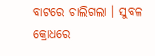ବାଟରେ ଚାଲିଗଲା । ସୁବଳ କ୍ରୋଧରେ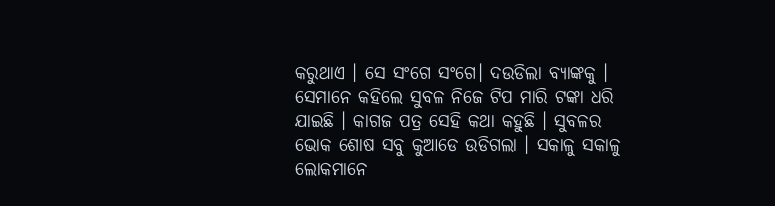କରୁଥାଏ । ସେ ସଂଗେ ସଂଗେ। ଦଉଡିଲା ବ୍ୟାଙ୍କକୁ । ସେମାନେ କହିଲେ ସୁବଳ ନିଜେ ଟିପ ମାରି ଟଙ୍କା ଧରି ଯାଇଛି । କାଗଜ ପତ୍ର ସେହି କଥା କହୁଛି । ସୁବଳର ଭୋକ ଶୋଷ ସବୁ କୁଆଡେ ଉଡିଗଲା । ସକାଳୁ ସକାଳୁ ଲୋକମାନେ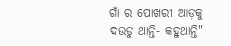ଗାଁ ର ପୋଖରୀ ଆଡ଼କୁ ଦଉଡୁ ଥାନ୍ତି- କହୁଥାନ୍ତି"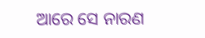ଆରେ ସେ ନାରଣ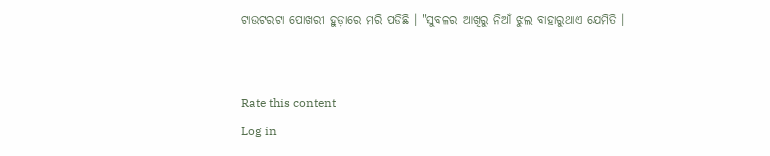ଟାଉଟରଟା ପୋଖରୀ ହୁଡ଼ାରେ ମରି ପଡିଛି । "ସୁବଳର ଆଖିରୁ ନିଆଁ ଝୁଲ ବାହାରୁଥାଏ ଯେମିତି ।


Rate this content
Log in